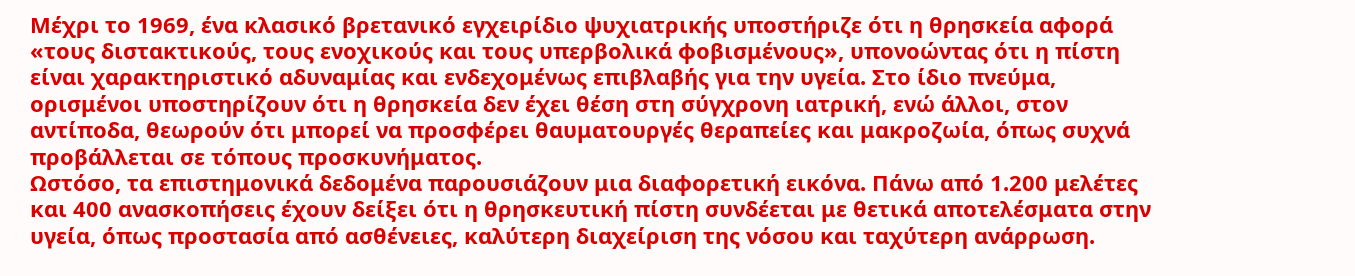Μέχρι το 1969, ένα κλασικό βρετανικό εγχειρίδιο ψυχιατρικής υποστήριζε ότι η θρησκεία αφορά «τους διστακτικούς, τους ενοχικούς και τους υπερβολικά φοβισμένους», υπονοώντας ότι η πίστη είναι χαρακτηριστικό αδυναμίας και ενδεχομένως επιβλαβής για την υγεία. Στο ίδιο πνεύμα, ορισμένοι υποστηρίζουν ότι η θρησκεία δεν έχει θέση στη σύγχρονη ιατρική, ενώ άλλοι, στον αντίποδα, θεωρούν ότι μπορεί να προσφέρει θαυματουργές θεραπείες και μακροζωία, όπως συχνά προβάλλεται σε τόπους προσκυνήματος.
Ωστόσο, τα επιστημονικά δεδομένα παρουσιάζουν μια διαφορετική εικόνα. Πάνω από 1.200 μελέτες και 400 ανασκοπήσεις έχουν δείξει ότι η θρησκευτική πίστη συνδέεται με θετικά αποτελέσματα στην υγεία, όπως προστασία από ασθένειες, καλύτερη διαχείριση της νόσου και ταχύτερη ανάρρωση.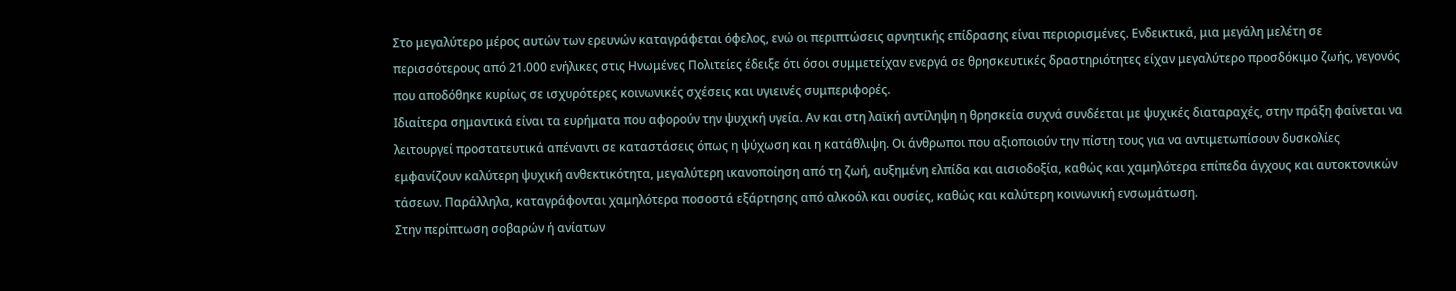Στο μεγαλύτερο μέρος αυτών των ερευνών καταγράφεται όφελος, ενώ οι περιπτώσεις αρνητικής επίδρασης είναι περιορισμένες. Ενδεικτικά, μια μεγάλη μελέτη σε περισσότερους από 21.000 ενήλικες στις Ηνωμένες Πολιτείες έδειξε ότι όσοι συμμετείχαν ενεργά σε θρησκευτικές δραστηριότητες είχαν μεγαλύτερο προσδόκιμο ζωής, γεγονός που αποδόθηκε κυρίως σε ισχυρότερες κοινωνικές σχέσεις και υγιεινές συμπεριφορές.
Ιδιαίτερα σημαντικά είναι τα ευρήματα που αφορούν την ψυχική υγεία. Αν και στη λαϊκή αντίληψη η θρησκεία συχνά συνδέεται με ψυχικές διαταραχές, στην πράξη φαίνεται να λειτουργεί προστατευτικά απέναντι σε καταστάσεις όπως η ψύχωση και η κατάθλιψη. Οι άνθρωποι που αξιοποιούν την πίστη τους για να αντιμετωπίσουν δυσκολίες εμφανίζουν καλύτερη ψυχική ανθεκτικότητα, μεγαλύτερη ικανοποίηση από τη ζωή, αυξημένη ελπίδα και αισιοδοξία, καθώς και χαμηλότερα επίπεδα άγχους και αυτοκτονικών τάσεων. Παράλληλα, καταγράφονται χαμηλότερα ποσοστά εξάρτησης από αλκοόλ και ουσίες, καθώς και καλύτερη κοινωνική ενσωμάτωση.
Στην περίπτωση σοβαρών ή ανίατων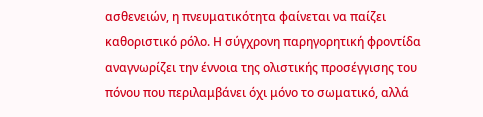ασθενειών, η πνευματικότητα φαίνεται να παίζει καθοριστικό ρόλο. Η σύγχρονη παρηγορητική φροντίδα αναγνωρίζει την έννοια της ολιστικής προσέγγισης του πόνου που περιλαμβάνει όχι μόνο το σωματικό, αλλά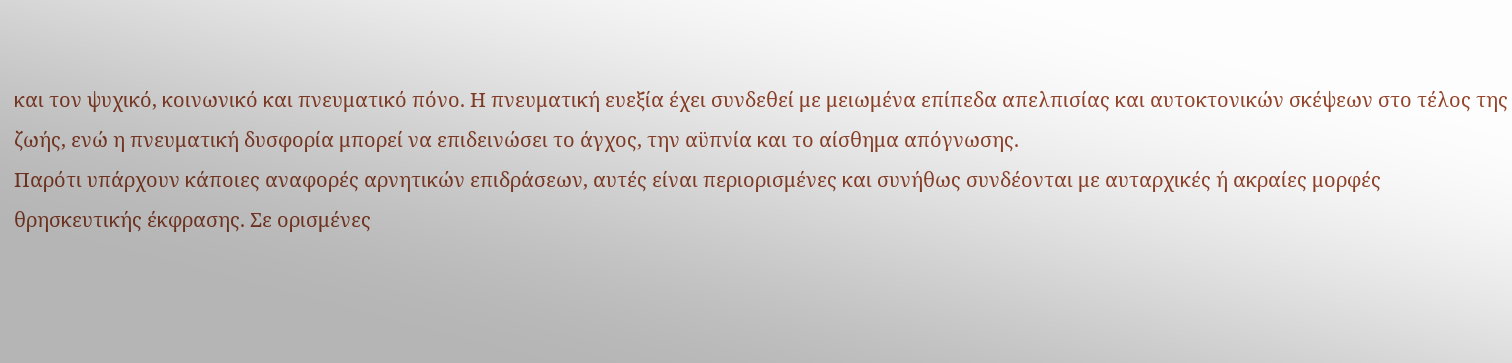και τον ψυχικό, κοινωνικό και πνευματικό πόνο. Η πνευματική ευεξία έχει συνδεθεί με μειωμένα επίπεδα απελπισίας και αυτοκτονικών σκέψεων στο τέλος της ζωής, ενώ η πνευματική δυσφορία μπορεί να επιδεινώσει το άγχος, την αϋπνία και το αίσθημα απόγνωσης.
Παρότι υπάρχουν κάποιες αναφορές αρνητικών επιδράσεων, αυτές είναι περιορισμένες και συνήθως συνδέονται με αυταρχικές ή ακραίες μορφές θρησκευτικής έκφρασης. Σε ορισμένες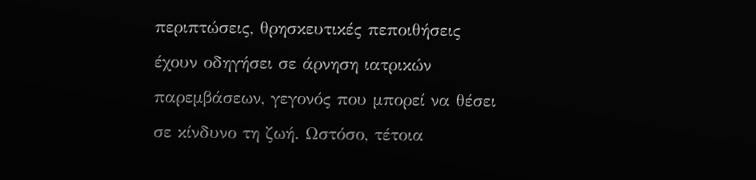περιπτώσεις, θρησκευτικές πεποιθήσεις έχουν οδηγήσει σε άρνηση ιατρικών παρεμβάσεων, γεγονός που μπορεί να θέσει σε κίνδυνο τη ζωή. Ωστόσο, τέτοια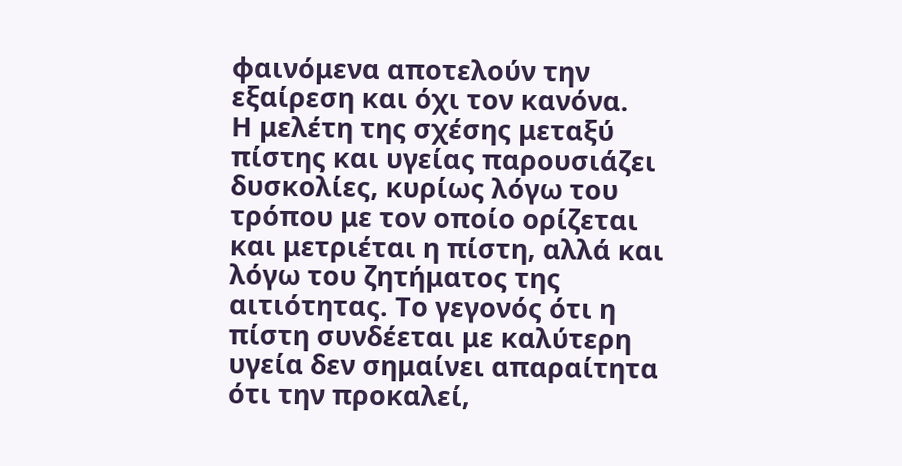φαινόμενα αποτελούν την εξαίρεση και όχι τον κανόνα.
Η μελέτη της σχέσης μεταξύ πίστης και υγείας παρουσιάζει δυσκολίες, κυρίως λόγω του τρόπου με τον οποίο ορίζεται και μετριέται η πίστη, αλλά και λόγω του ζητήματος της αιτιότητας. Το γεγονός ότι η πίστη συνδέεται με καλύτερη υγεία δεν σημαίνει απαραίτητα ότι την προκαλεί,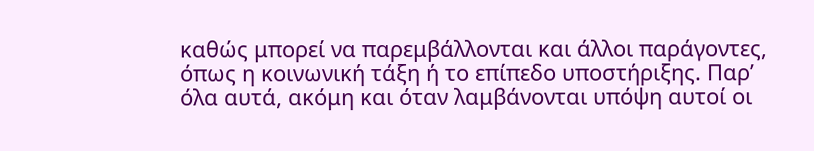καθώς μπορεί να παρεμβάλλονται και άλλοι παράγοντες, όπως η κοινωνική τάξη ή το επίπεδο υποστήριξης. Παρ’ όλα αυτά, ακόμη και όταν λαμβάνονται υπόψη αυτοί οι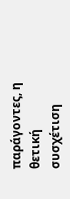παράγοντες, η θετική συσχέτιση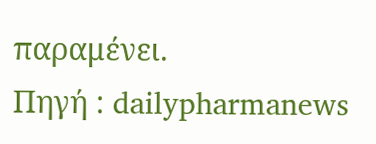παραμένει.
Πηγή : dailypharmanews